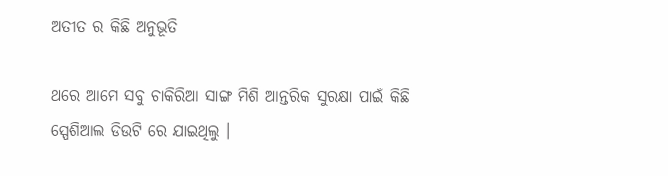ଅତୀତ ର କିଛି ଅନୁଭୂତି

ଥରେ ଆମେ ସବୁ ଚାକିରିଆ ସାଙ୍ଗ ମିଶି ଆନ୍ତରିକ ସୁରକ୍ଷା ପାଇଁ କିଛି ସ୍ପେଶିଆଲ ଡିଉଟି ରେ ଯାଇଥିଲୁ ।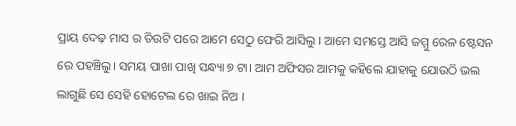ପ୍ରାୟ ଦେଢ଼ ମାସ ର ଡିଉଟି ପରେ ଆମେ ସେଠୁ ଫେରି ଆସିଲୁ । ଆମେ ସମସ୍ତେ ଆସି ଜମ୍ମୁ ରେଳ ଷ୍ଟେସନ ରେ ପହଞ୍ଚିଲୁ। ସମୟ ପାଖା ପାଖି ସନ୍ଧ୍ୟା ୭ ଟା। ଆମ ଅଫିସର ଆମକୁ କହିଲେ ଯାହାକୁ ଯୋଉଠି ଭଲ ଲାଗୁଛି ସେ ସେହି ହୋଟେଲ ରେ ଖାଇ ନିଅ ।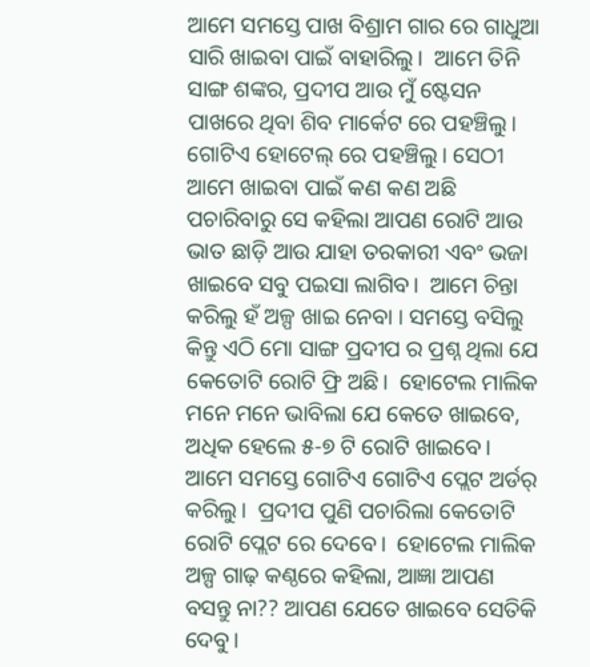ଆମେ ସମସ୍ତେ ପାଖ ବିଶ୍ରାମ ଗାର ରେ ଗାଧୁଆ ସାରି ଖାଇବା ପାଇଁ ବାହାରିଲୁ।  ଆମେ ତିନି ସାଙ୍ଗ ଶଙ୍କର, ପ୍ରଦୀପ ଆଉ ମୁଁ ଷ୍ଟେସନ ପାଖରେ ଥିବା ଶିବ ମାର୍କେଟ ରେ ପହଞ୍ଚିଲୁ। ଗୋଟିଏ ହୋଟେଲ୍ ରେ ପହଞ୍ଚିଲୁ। ସେଠୀ ଆମେ ଖାଇବା ପାଇଁ କଣ କଣ ଅଛି ପଚାରିବାରୁ ସେ କହିଲା ଆପଣ ରୋଟି ଆଉ ଭାତ ଛାଡ଼ି ଆଉ ଯାହା ତରକାରୀ ଏବଂ ଭଜା ଖାଇବେ ସବୁ ପଇସା ଲାଗିବ।  ଆମେ ଚିନ୍ତା କରିଲୁ ହଁ ଅଳ୍ପ ଖାଇ ନେବା । ସମସ୍ତେ ବସିଲୁ କିନ୍ତୁ ଏଠି ମୋ ସାଙ୍ଗ ପ୍ରଦୀପ ର ପ୍ରଶ୍ନ ଥିଲା ଯେ କେତୋଟି ରୋଟି ଫ୍ରି ଅଛି।  ହୋଟେଲ ମାଲିକ ମନେ ମନେ ଭାବିଲା ଯେ କେତେ ଖାଇବେ, ଅଧିକ ହେଲେ ୫-୭ ଟି ରୋଟି ଖାଇବେ।  ଆମେ ସମସ୍ତେ ଗୋଟିଏ ଗୋଟିଏ ପ୍ଲେଟ ଅର୍ଡର୍ କରିଲୁ।  ପ୍ରଦୀପ ପୁଣି ପଚାରିଲା କେତୋଟି ରୋଟି ପ୍ଲେଟ ରେ ଦେବେ।  ହୋଟେଲ ମାଲିକ ଅଳ୍ପ ଗାଢ଼ କଣ୍ଠରେ କହିଲା, ଆଜ୍ଞା ଆପଣ ବସନ୍ତୁ ନା?? ଆପଣ ଯେତେ ଖାଇବେ ସେତିକି ଦେବୁ।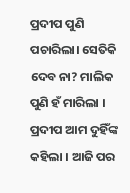ପ୍ରଦୀପ ପୁଣି ପଚାରିଲା। ସେତିକି ଦେବ ନା? ମାଲିକ ପୁଣି ହଁ ମାରିଲା ।
ପ୍ରଦୀପ ଆମ ଦୁହିଁଙ୍କ କହିଲା । ଆଜି ପର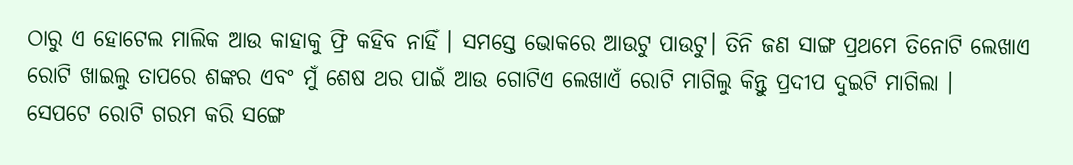ଠାରୁ ଏ ହୋଟେଲ ମାଲିକ ଆଉ କାହାକୁ ଫ୍ରି କହିବ ନାହିଁ । ସମସ୍ତେ ଭୋକରେ ଆଉଟୁ ପାଉଟୁ। ତିନି ଜଣ ସାଙ୍ଗ ପ୍ରଥମେ ତିନୋଟି ଲେଖାଏ ରୋଟି ଖାଇଲୁ ତାପରେ ଶଙ୍କର ଏବଂ ମୁଁ ଶେଷ ଥର ପାଇଁ ଆଉ ଗୋଟିଏ ଲେଖାଏଁ ରୋଟି ମାଗିଲୁ କିନ୍ତୁ ପ୍ରଦୀପ ଦୁଇଟି ମାଗିଲା ।
ସେପଟେ ରୋଟି ଗରମ କରି ସଙ୍ଗେ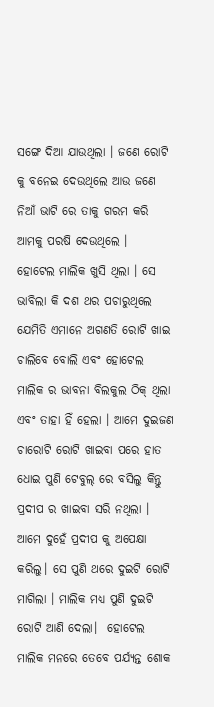ସଙ୍ଗେ ଦିଆ ଯାଉଥିଲା । ଜଣେ ରୋଟି କୁ ବନେଇ ଦେଉଥିଲେ ଆଉ ଜଣେ ନିଆଁ ଭାଟି ରେ ତାକୁ ଗରମ କରି ଆମକୁ ପରଷି ଦେଉଥିଲେ ।
ହୋଟେଲ ମାଲିକ ଖୁସି ଥିଲା । ସେ ଭାବିଲା କି ଦଶ ଥର ପଚାରୁଥିଲେ ଯେମିତି ଏମାନେ ଅଗଣତି ରୋଟି ଖାଇ ଚାଲିବେ ବୋଲି ଏବଂ ହୋଟେଲ ମାଲିକ ର ଭାବନା ବିଲକୁଲ ଠିକ୍ ଥିଲା ଏବଂ ତାହା ହିଁ ହେଲା । ଆମେ ଦୁଇଜଣ ଚାରୋଟି ରୋଟି ଖାଇବା ପରେ ହାତ ଧୋଇ ପୁଣି ଟେବୁଲ୍ ରେ ବସିଲୁ କିନ୍ତୁ ପ୍ରଦୀପ ର ଖାଇବା ସରି ନଥିଲା ।
ଆମେ ଦୁହେଁ ପ୍ରଦୀପ କୁ ଅପେକ୍ଷା କରିଲୁ। ସେ ପୁଣି ଥରେ ଦୁଇଟି ରୋଟି ମାଗିଲା । ମାଲିକ ମଧ୍ୟ ପୁଣି ଦୁଇଟି ରୋଟି ଆଣି ଦେଲା।  ହୋଟେଲ ମାଲିକ ମନରେ ତେବେ ପର୍ଯ୍ୟନ୍ତ ଶୋକ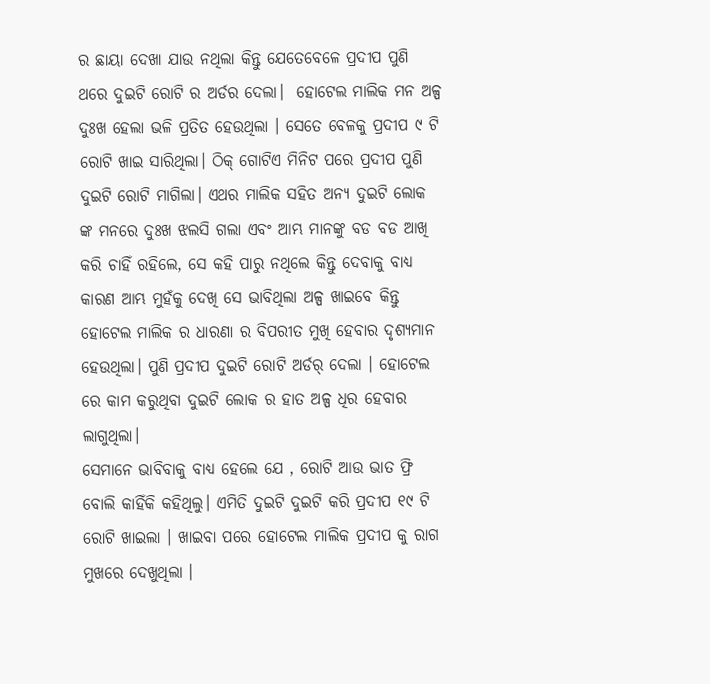ର ଛାୟା ଦେଖା ଯାଉ ନଥିଲା କିନ୍ତୁ ଯେତେବେଳେ ପ୍ରଦୀପ ପୁଣି ଥରେ ଦୁଇଟି ରୋଟି ର ଅର୍ଡର ଦେଲା।  ହୋଟେଲ ମାଲିକ ମନ ଅଳ୍ପ ଦୁଃଖ ହେଲା ଭଳି ପ୍ରତିତ ହେଉଥିଲା । ସେତେ ବେଳକୁ ପ୍ରଦୀପ ୯ ଟି ରୋଟି ଖାଇ ସାରିଥିଲା। ଠିକ୍ ଗୋଟିଏ ମିନିଟ ପରେ ପ୍ରଦୀପ ପୁଣି ଦୁଇଟି ରୋଟି ମାଗିଲା। ଏଥର ମାଲିକ ସହିତ ଅନ୍ୟ ଦୁଇଟି ଲୋକ ଙ୍କ ମନରେ ଦୁଃଖ ଝଲସି ଗଲା ଏବଂ ଆମ୍ଭ ମାନଙ୍କୁ ବଡ ବଡ ଆଖି କରି ଚାହିଁ ରହିଲେ, ସେ କହି ପାରୁ ନଥିଲେ କିନ୍ତୁ ଦେବାକୁ ବାଧ୍ୟ କାରଣ ଆମ୍ଭ ମୁହଁକୁ ଦେଖି ସେ ଭାବିଥିଲା ଅଳ୍ପ ଖାଇବେ କିନ୍ତୁ ହୋଟେଲ ମାଲିକ ର ଧାରଣା ର ବିପରୀତ ମୁଖି ହେବାର ଦୃଶ୍ୟମାନ ହେଉଥିଲା। ପୁଣି ପ୍ରଦୀପ ଦୁଇଟି ରୋଟି ଅର୍ଡର୍ ଦେଲା । ହୋଟେଲ ରେ କାମ କରୁଥିବା ଦୁଇଟି ଲୋକ ର ହାତ ଅଳ୍ପ ଧିର ହେବାର ଲାଗୁଥିଲା।
ସେମାନେ ଭାବିବାକୁ ବାଧ୍ୟ ହେଲେ ଯେ , ରୋଟି ଆଉ ଭାତ ଫ୍ରି ବୋଲି କାହିଁକି କହିଥିଲୁ। ଏମିତି ଦୁଇଟି ଦୁଇଟି କରି ପ୍ରଦୀପ ୧୯ ଟି ରୋଟି ଖାଇଲା । ଖାଇବା ପରେ ହୋଟେଲ ମାଲିକ ପ୍ରଦୀପ କୁ ରାଗ ମୁଖରେ ଦେଖୁଥିଲା ।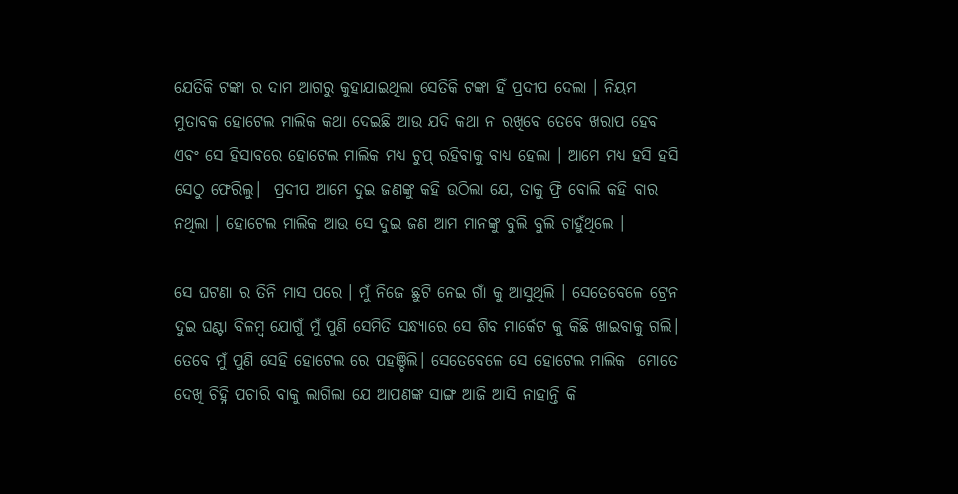ଯେତିକି ଟଙ୍କା ର ଦାମ ଆଗରୁ କୁହାଯାଇଥିଲା ସେତିକି ଟଙ୍କା ହିଁ ପ୍ରଦୀପ ଦେଲା । ନିୟମ ମୁତାବକ ହୋଟେଲ ମାଲିକ କଥା ଦେଇଛି ଆଉ ଯଦି କଥା ନ ରଖିବେ ତେବେ ଖରାପ ହେବ ଏବଂ ସେ ହିସାବରେ ହୋଟେଲ ମାଲିକ ମଧ୍ୟ ଚୁପ୍ ରହିବାକୁ ବାଧ୍ୟ ହେଲା । ଆମେ ମଧ୍ୟ ହସି ହସି ସେଠୁ ଫେରିଲୁ।  ପ୍ରଦୀପ ଆମେ ଦୁଇ ଜଣଙ୍କୁ କହି ଉଠିଲା ଯେ, ତାକୁ ଫ୍ରି ବୋଲି କହି ବାର ନଥିଲା । ହୋଟେଲ ମାଲିକ ଆଉ ସେ ଦୁଇ ଜଣ ଆମ ମାନଙ୍କୁ ବୁଲି ବୁଲି ଚାହୁଁଥିଲେ ।

ସେ ଘଟଣା ର ତିନି ମାସ ପରେ । ମୁଁ ନିଜେ ଛୁଟି ନେଇ ଗାଁ କୁ ଆସୁଥିଲି । ସେତେବେଳେ ଟ୍ରେନ ଦୁଇ ଘଣ୍ଟା ବିଳମ୍ବ ଯୋଗୁଁ ମୁଁ ପୁଣି ସେମିତି ସନ୍ଧ୍ୟାରେ ସେ ଶିବ ମାର୍କେଟ କୁ କିଛି ଖାଇବାକୁ ଗଲି। ତେବେ ମୁଁ ପୁଣି ସେହି ହୋଟେଲ ରେ ପହଞ୍ଚିଲି। ସେତେବେଳେ ସେ ହୋଟେଲ ମାଲିକ  ମୋତେ ଦେଖି ଚିହ୍ନି ପଚାରି ବାକୁ ଲାଗିଲା ଯେ ଆପଣଙ୍କ ସାଙ୍ଗ ଆଜି ଆସି ନାହାନ୍ତି କି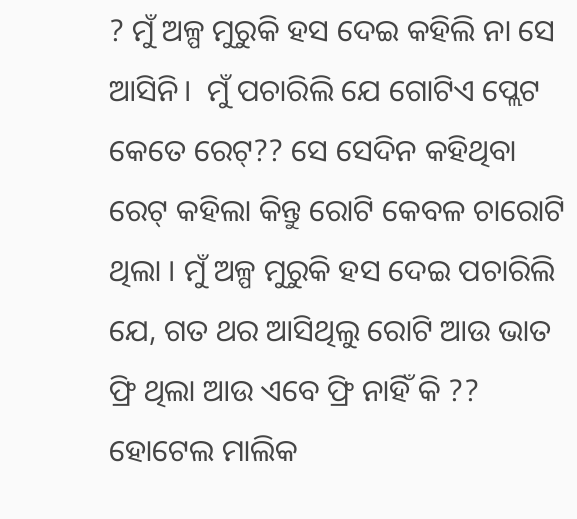? ମୁଁ ଅଳ୍ପ ମୁରୁକି ହସ ଦେଇ କହିଲି ନା ସେ ଆସିନି।  ମୁଁ ପଚାରିଲି ଯେ ଗୋଟିଏ ପ୍ଲେଟ କେତେ ରେଟ୍?? ସେ ସେଦିନ କହିଥିବା ରେଟ୍ କହିଲା କିନ୍ତୁ ରୋଟି କେବଳ ଚାରୋଟି ଥିଲା । ମୁଁ ଅଳ୍ପ ମୁରୁକି ହସ ଦେଇ ପଚାରିଲି ଯେ, ଗତ ଥର ଆସିଥିଲୁ ରୋଟି ଆଉ ଭାତ ଫ୍ରି ଥିଲା ଆଉ ଏବେ ଫ୍ରି ନାହିଁ କି ?? ହୋଟେଲ ମାଲିକ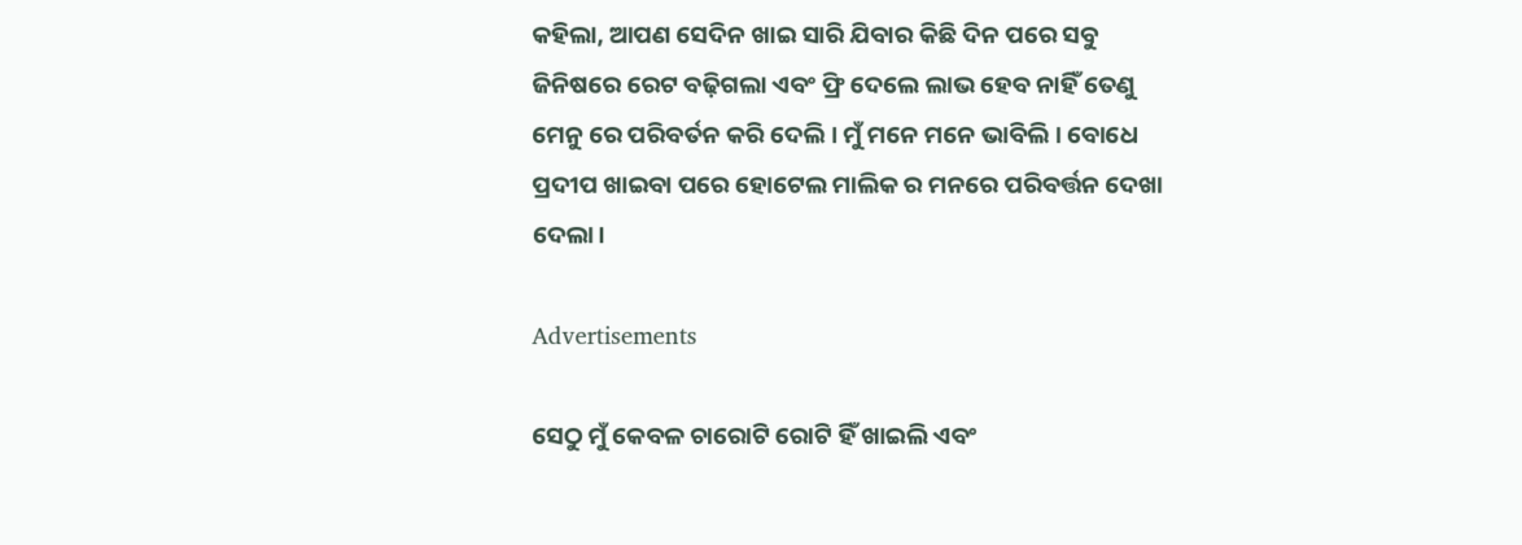କହିଲା, ଆପଣ ସେଦିନ ଖାଇ ସାରି ଯିବାର କିଛି ଦିନ ପରେ ସବୁ ଜିନିଷରେ ରେଟ ବଢ଼ିଗଲା ଏବଂ ଫ୍ରି ଦେଲେ ଲାଭ ହେବ ନାହିଁ ତେଣୁ ମେନୁ ରେ ପରିବର୍ତନ କରି ଦେଲି । ମୁଁ ମନେ ମନେ ଭାବିଲି । ବୋଧେ ପ୍ରଦୀପ ଖାଇବା ପରେ ହୋଟେଲ ମାଲିକ ର ମନରେ ପରିବର୍ତ୍ତନ ଦେଖା ଦେଲା।

Advertisements

ସେଠୁ ମୁଁ କେବଳ ଚାରୋଟି ରୋଟି ହିଁ ଖାଇଲି ଏବଂ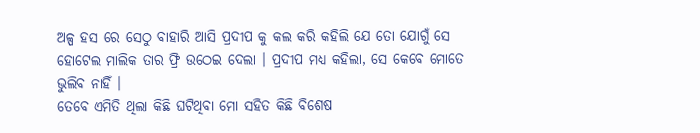ଅଳ୍ପ ହସ ରେ ସେଠୁ ବାହାରି ଆସି ପ୍ରଦୀପ କୁ କଲ କରି କହିଲି ଯେ ତୋ ଯୋଗୁଁ ସେ ହୋଟେଲ ମାଲିକ ତାର ଫ୍ରି ଉଠେଇ ଦେଲା । ପ୍ରଦୀପ ମଧ୍ୟ କହିଲା, ସେ କେବେ ମୋତେ ଭୁଲିବ ନାହିଁ ।
ତେବେ ଏମିତି ଥିଲା କିଛି ଘଟିଥିବା ମୋ ସହିତ କିଛି ବିଶେଷ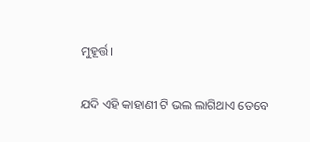ମୁହୂର୍ତ୍ତ।

ଯଦି ଏହି କାହାଣୀ ଟି ଭଲ ଲାଗିଥାଏ ତେବେ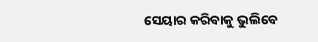ସେୟାର କରିବାକୁ ଭୁଲିବେ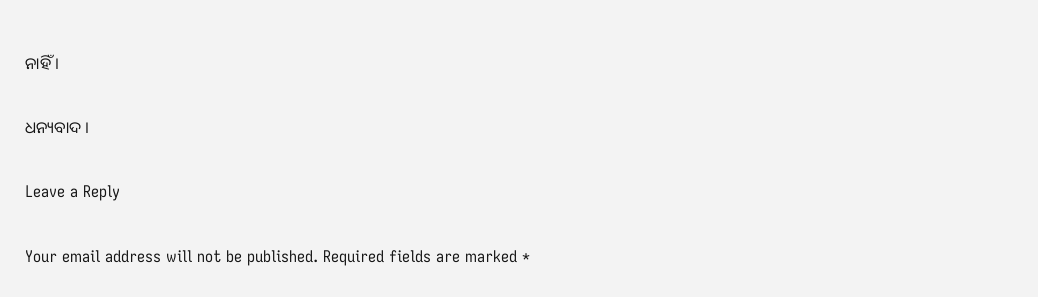ନାହିଁ ।

ଧନ୍ୟବାଦ ।

Leave a Reply

Your email address will not be published. Required fields are marked *